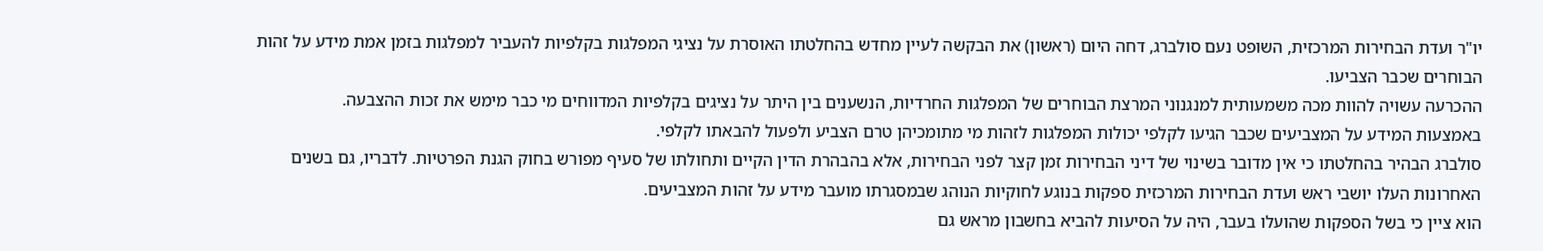יו"ר ועדת הבחירות המרכזית, השופט נעם סולברג, דחה היום (ראשון) את הבקשה לעיין מחדש בהחלטתו האוסרת על נציגי המפלגות בקלפיות להעביר למפלגות בזמן אמת מידע על זהות הבוחרים שכבר הצביעו.
ההכרעה עשויה להוות מכה משמעותית למנגנוני המרצת הבוחרים של המפלגות החרדיות, הנשענים בין היתר על נציגים בקלפיות המדווחים מי כבר מימש את זכות ההצבעה.
באמצעות המידע על המצביעים שכבר הגיעו לקלפי יכולות המפלגות לזהות מי מתומכיהן טרם הצביע ולפעול להבאתו לקלפי.
סולברג הבהיר בהחלטתו כי אין מדובר בשינוי של דיני הבחירות זמן קצר לפני הבחירות, אלא בהבהרת הדין הקיים ותחולתו של סעיף מפורש בחוק הגנת הפרטיות. לדבריו, גם בשנים האחרונות העלו יושבי ראש ועדת הבחירות המרכזית ספקות בנוגע לחוקיות הנוהג שבמסגרתו מועבר מידע על זהות המצביעים.
הוא ציין כי בשל הספקות שהועלו בעבר, היה על הסיעות להביא בחשבון מראש גם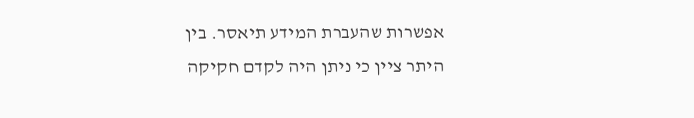אפשרות שהעברת המידע תיאסר. בין היתר ציין כי ניתן היה לקדם חקיקה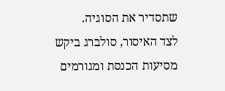שתסדיר את הסוגיה.
לצד האיסור, סולברג ביקש מסיעות הכנסת ומגורמים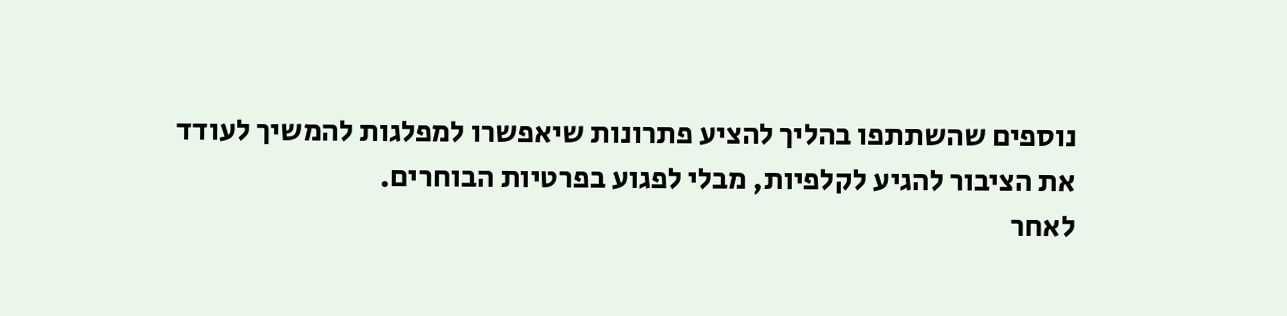נוספים שהשתתפו בהליך להציע פתרונות שיאפשרו למפלגות להמשיך לעודד את הציבור להגיע לקלפיות, מבלי לפגוע בפרטיות הבוחרים.
לאחר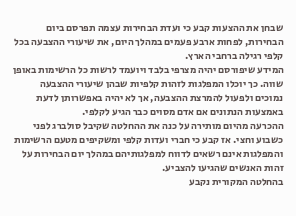שבחן את ההצעות קבע כי ועדת הבחירות עצמה תפרסם ביום הבחירות, לפחות ארבע פעמים במהלך היום, את שיעורי ההצבעה בכל קלפי רגילה ברחבי הארץ.
המידע שיפורסם יהיה מצרפי בלבד ויועמד לרשות כל הרשימות באופן שווה. כך יוכלו המפלגות לזהות קלפיות שבהן שיעורי ההצבעה נמוכים ולפעול להמרצת ההצבעה, אך לא יהיה באפשרותן לדעת באמצעות הנתונים אם אדם מסוים כבר הגיע לקלפי.
ההכרעה מהיום מותירה על כנה את ההחלטה שקיבל סולברג לפני כשבוע וחצי. אז קבע כי חברי ועדות קלפי ומשקיפים מטעם הרשימות והמפלגות אינם רשאים לדווח למפלגותיהם במהלך יום הבחירות על זהות האנשים שהגיעו להצביע.
בהחלטה המקורית נקבע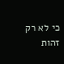כי לא רק זהות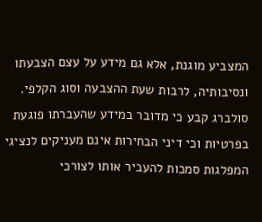המצביע מוגנת, אלא גם מידע על עצם הצבעתו ונסיבותיה, לרבות שעת ההצבעה וסוג הקלפי. סולברג קבע כי מדובר במידע שהעברתו פוגעת בפרטיות וכי דיני הבחירות אינם מעניקים לנציגי המפלגות סמכות להעביר אותו לצורכי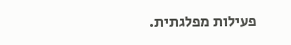פעילות מפלגתית.